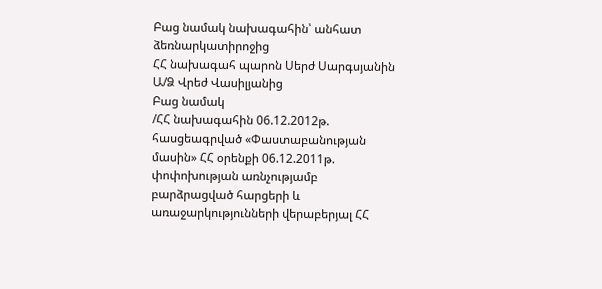Բաց նամակ նախագահին՝ անհատ ձեռնարկատիրոջից
ՀՀ նախագահ պարոն Սերժ Սարգսյանին Ա/Ձ Վրեժ Վասիլյանից
Բաց նամակ
/ՀՀ նախագահին 06.12.2012թ. հասցեագրված «Փաստաբանության մասին» ՀՀ օրենքի 06.12.2011թ. փոփոխության առնչությամբ բարձրացված հարցերի և առաջարկությունների վերաբերյալ ՀՀ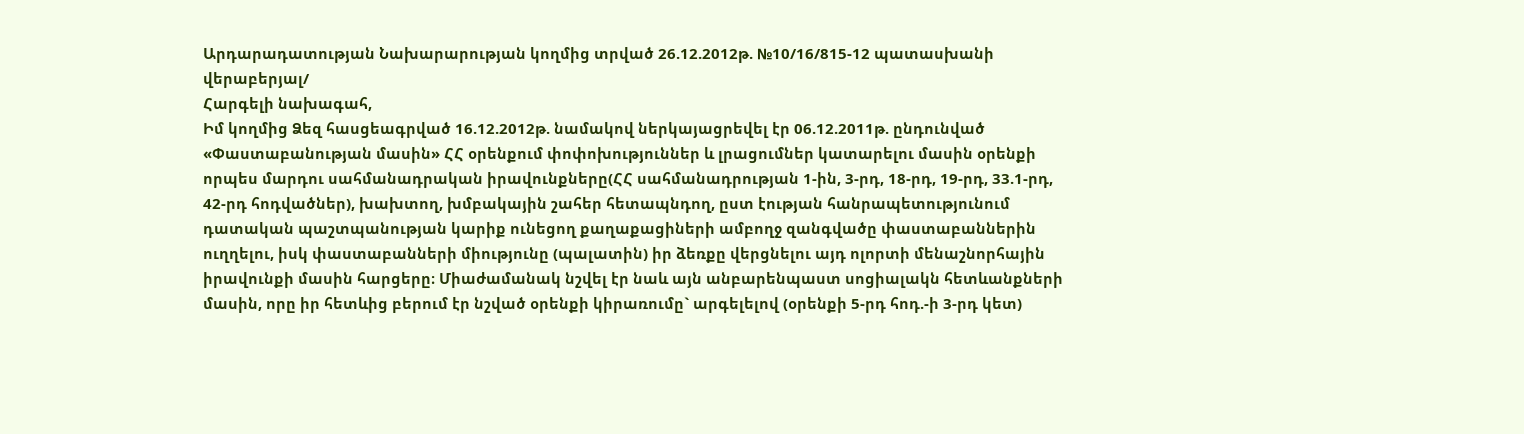Արդարադատության Նախարարության կողմից տրված 26.12.2012թ. №10/16/815-12 պատասխանի վերաբերյալ/
Հարգելի նախագահ,
Իմ կողմից Ձեզ հասցեագրված 16.12.2012թ. նամակով ներկայացրեվել էր 06.12.2011թ. ընդունված «Փաստաբանության մասին» ՀՀ օրենքում փոփոխություններ և լրացումներ կատարելու մասին օրենքի որպես մարդու սահմանադրական իրավունքները(ՀՀ սահմանադրության 1-ին, 3-րդ, 18-րդ, 19-րդ, 33.1-րդ, 42-րդ հոդվածներ), խախտող, խմբակային շահեր հետապնդող, ըստ էության հանրապետությունում դատական պաշտպանության կարիք ունեցող քաղաքացիների ամբողջ զանգվածը փաստաբաններին ուղղելու, իսկ փաստաբանների միությունը (պալատին) իր ձեռքը վերցնելու այդ ոլորտի մենաշնորհային իրավունքի մասին հարցերը։ Միաժամանակ նշվել էր նաև այն անբարենպաստ սոցիալակն հետևանքների մասին, որը իր հետևից բերում էր նշված օրենքի կիրառումը` արգելելով (օրենքի 5-րդ հոդ.-ի 3-րդ կետ)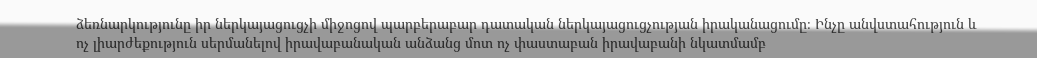ձեռնարկությունը իր ներկայացուցչի միջոցով պարբերաբար դատական ներկայացուցչության իրականացումը։ Ինչը անվստահություն և ոչ լիարժեքություն սերմանելով իրավաբանական անձանց մոտ ոչ փաստաբան իրավաբանի նկատմամբ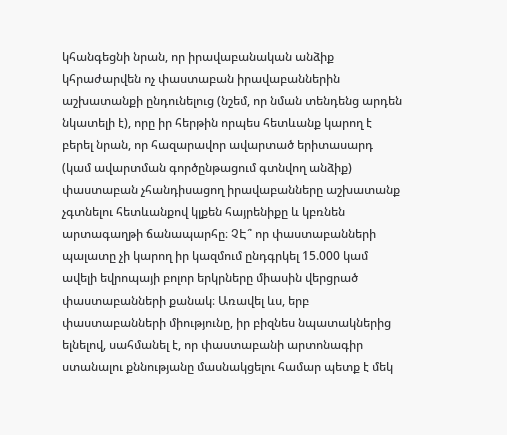կհանգեցնի նրան, որ իրավաբանական անձիք կհրաժարվեն ոչ փաստաբան իրավաբաններին աշխատանքի ընդունելուց (նշեմ, որ նման տենդենց արդեն նկատելի է), որը իր հերթին որպես հետևանք կարող է բերել նրան, որ հազարավոր ավարտած երիտասարդ (կամ ավարտման գործընթացում գտնվող անձիք) փաստաբան չհանդիսացող իրավաբանները աշխատանք չգտնելու հետևանքով կլքեն հայրենիքը և կբռնեն արտագաղթի ճանապարհը։ ՉԷ՞ որ փաստաբանների պալատը չի կարող իր կազմում ընդգրկել 15.000 կամ ավելի եվրոպայի բոլոր երկրները միասին վերցրած փաստաբանների քանակ։ Առավել ևս, երբ փաստաբանների միությունը, իր բիզնես նպատակներից ելնելով, սահմանել է, որ փաստաբանի արտոնագիր ստանալու քննությանը մասնակցելու համար պետք է մեկ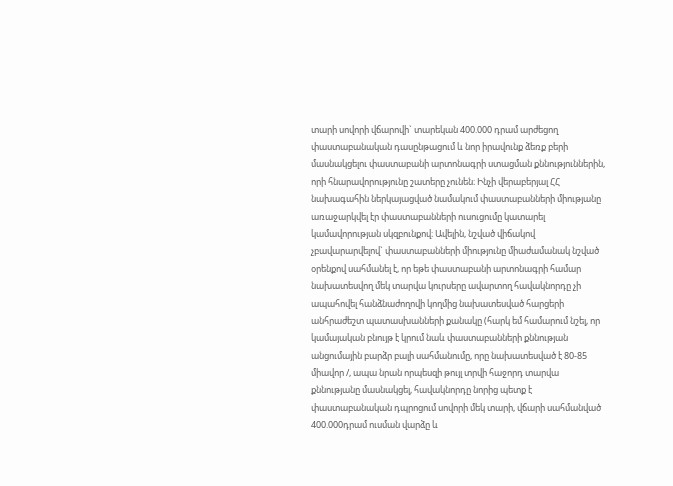տարի սովորի վճարովի` տարեկան 400.000 դրամ արժեցող փաստաբանական դասընթացում և նոր իրավունք ձեռք բերի մասնակցելու փաստաբանի արտոնագրի ստացման քննություններին, որի հնարավորությունը շատերը չունեն։ Ինչի վերաբերյալ ՀՀ նախագահին ներկայացված նամակում փաստաբանների միությանը առաջարկվել էր փաստաբանների ուսուցումը կատարել կամավորության սկզբունքով։ Ավելին, նշված վիճակով չբավարարվելով` փաստաբանների միությունը միաժամանակ նշված օրենքով սահմանել է, որ եթե փաստաբանի արտոնագրի համար նախատեսվող մեկ տարվա կուրսերը ավարտող հավակնորդը չի ապահովել հանձնաժողովի կողմից նախատեսված հարցերի անհրաժեշտ պատասխանների քանակը (հարկ եմ համարում նշել, որ կամայական բնույթ է կրում նաև փաստաբանների քննության անցումային բարձր բալի սահմանումը, որը նախատեսված է 80-85 միավոր /, ապա նրան որպեսզի թույլ տրվի հաջորդ տարվա քննությանը մասնակցել, հավակնորդը նորից պետք է փաստաբանական դպրոցում սովորի մեկ տարի, վճարի սահմանված 400.000դրամ ուսման վարձը և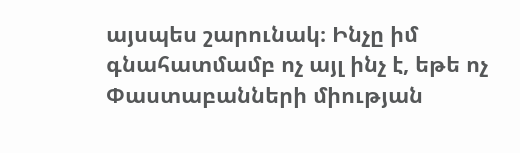այսպես շարունակ։ Ինչը իմ գնահատմամբ ոչ այլ ինչ է, եթե ոչ Փաստաբանների միության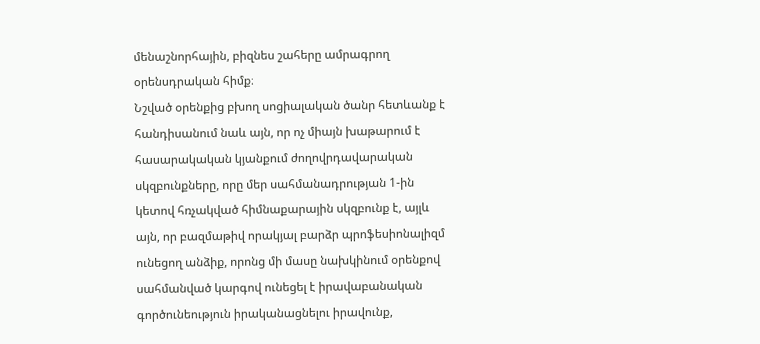մենաշնորհային, բիզնես շահերը ամրագրող օրենսդրական հիմք։
Նշված օրենքից բխող սոցիալական ծանր հետևանք է հանդիսանում նաև այն, որ ոչ միայն խաթարում է հասարակական կյանքում ժողովրդավարական սկզբունքները, որը մեր սահմանադրության 1-ին կետով հռչակված հիմնաքարային սկզբունք է, այլև այն, որ բազմաթիվ որակյալ բարձր պրոֆեսիոնալիզմ ունեցող անձիք, որոնց մի մասը նախկինում օրենքով սահմանված կարգով ունեցել է իրավաբանական գործունեություն իրականացնելու իրավունք,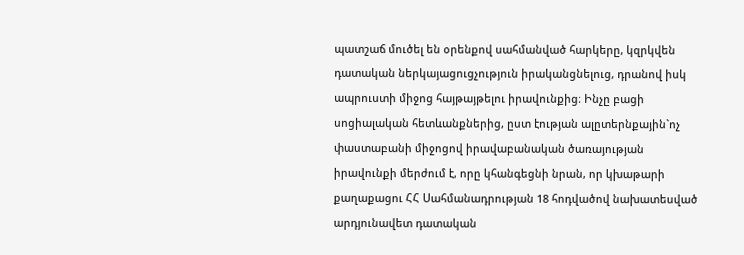պատշաճ մուծել են օրենքով սահմանված հարկերը, կզրկվեն դատական ներկայացուցչություն իրականցնելուց, դրանով իսկ ապրուստի միջոց հայթայթելու իրավունքից։ Ինչը բացի սոցիալական հետևանքներից, ըստ էության ալըտերնքային`ոչ փաստաբանի միջոցով իրավաբանական ծառայության իրավունքի մերժում է, որը կհանգեցնի նրան, որ կխաթարի քաղաքացու ՀՀ Սահմանադրության 18 հոդվածով նախատեսված արդյունավետ դատական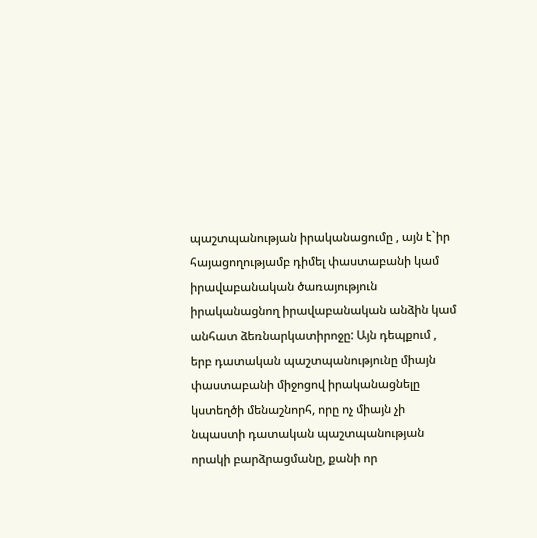պաշտպանության իրականացումը , այն է`իր հայացողությամբ դիմել փաստաբանի կամ իրավաբանական ծառայություն իրականացնող իրավաբանական անձին կամ անհատ ձեռնարկատիրոջը: Այն դեպքում , երբ դատական պաշտպանությունը միայն փաստաբանի միջոցով իրականացնելը կստեղծի մենաշնորհ, որը ոչ միայն չի նպաստի դատական պաշտպանության որակի բարձրացմանը, քանի որ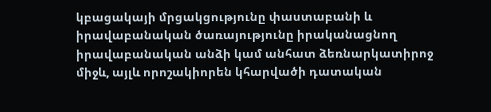կբացակայի մրցակցությունը փաստաբանի և իրավաբանական ծառայությունը իրականացնող իրավաբանական անձի կամ անհատ ձեռնարկատիրոջ միջև, այլև որոշակիորեն կհարվածի դատական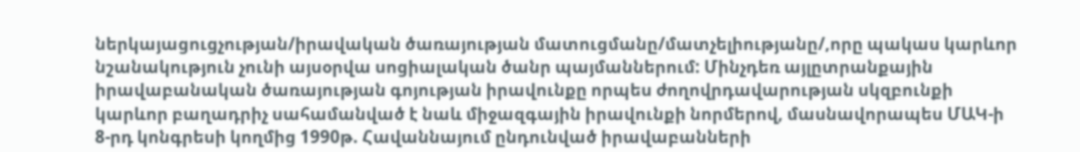ներկայացուցչության/իրավական ծառայության մատուցմանը/մատչելիությանը/,որը պակաս կարևոր նշանակություն չունի այսօրվա սոցիալական ծանր պայմաններում: Մինչդեռ այլըտրանքային իրավաբանական ծառայության գոյության իրավունքը որպես ժողովրդավարության սկզբունքի կարևոր բաղադրիչ սահամանված է նաև միջազգային իրավունքի նորմերով, մասնավորապես ՄԱԿ-ի 8-րդ կոնգրեսի կողմից 1990թ. Հավաննայում ընդունված իրավաբանների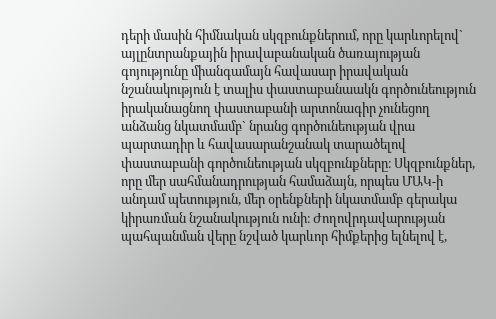դերի մասին հիմնական սկզբունքներում, որը կարևորելով` այլընտրանքային իրավաբանական ծառայության գոյությունը միանգամայն հավասար իրավական նշանակություն է տալիս փաստաբանաակն գործունեություն իրականացնող փաստաբանի արտոնագիր չունեցող անձանց նկատմամբ` նրանց գործունեության վրա պարտադիր և հավասարանշանակ տարածելով փաստաբանի գործունեության սկզբունքները։ Սկզբունքներ, որը մեր սահմանադրության համաձայն, որպես ՄԱԿ-ի անդամ պետություն, մեր օրենքների նկատմամբ գերակա կիրառման նշանակություն ունի։ Ժողովրդավարության պահպանման վերը նշված կարևոր հիմքերից ելնելով է,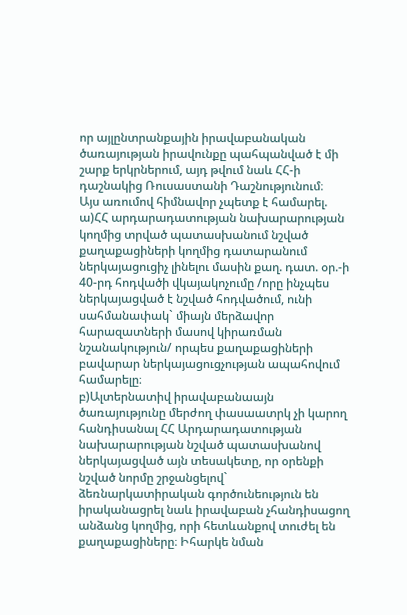որ այլընտրանքային իրավաբանական ծառայության իրավունքը պահպանված է մի շարք երկրներում, այդ թվում նաև ՀՀ-ի դաշնակից Ռուսաստանի Դաշնությունում։
Այս առումով հիմնավոր չպետք է համարել.
ա)ՀՀ արդարադատության նախարարության կողմից տրված պատասխանում նշված քաղաքացիների կողմից դատարանում ներկայացուցիչ լինելու մասին քաղ. դատ. օր.-ի 40-րդ հոդվածի վկայակոչումը /որը ինչպես ներկայացված է նշված հոդվածում, ունի սահմանափակ` միայն մերձավոր հարազատների մասով կիրառման նշանակություն/ որպես քաղաքացիների բավարար ներկայացուցչության ապահովում համարելը։
բ)Ալտերնատիվ իրավաբանաայն ծառայությունը մերժող փասաատրկ չի կարող հանդիսանալ ՀՀ Արդարադատության նախարարության նշված պատասխանով ներկայացված այն տեսակետը, որ օրենքի նշված նորմը շրջանցելով` ձեռնարկատիրական գործունեություն են իրականացրել նաև իրավաբան չհանդիսացող անձանց կողմից, որի հետևանքով տուժել են քաղաքացիները։ Իհարկե նման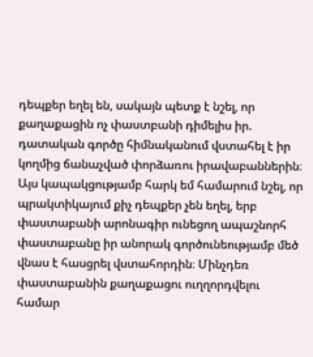դեպքեր եղել են, սակայն պետք է նշել, որ քաղաքացին ոչ փաստբանի դիմելիս իր. դատական գործը հիմնականում վստահել է իր կողմից ճանաչված փորձառու իրավաբաններին։ Այս կապակցությամբ հարկ եմ համարում նշել, որ պրակտիկայում քիչ դեպքեր չեն եղել, երբ փաստաբանի արոնագիր ունեցող ապաշնորհ փաստաբանը իր անորակ գործունեությամբ մեծ վնաս է հասցրել վստահորդին։ Մինչդեռ փաստաբանին քաղաքացու ուղղորդվելու համար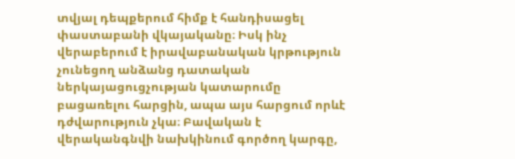տվյալ դեպքերում հիմք է հանդիսացել փաստաբանի վկայականը։ Իսկ ինչ վերաբերում է իրավաբանական կրթություն չունեցող անձանց դատական ներկայացուցչության կատարումը բացառելու հարցին, ապա այս հարցում որևէ դժվարություն չկա։ Բավական է վերականգնվի նախկինում գործող կարգը,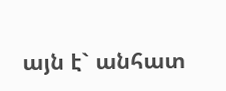այն է` անհատ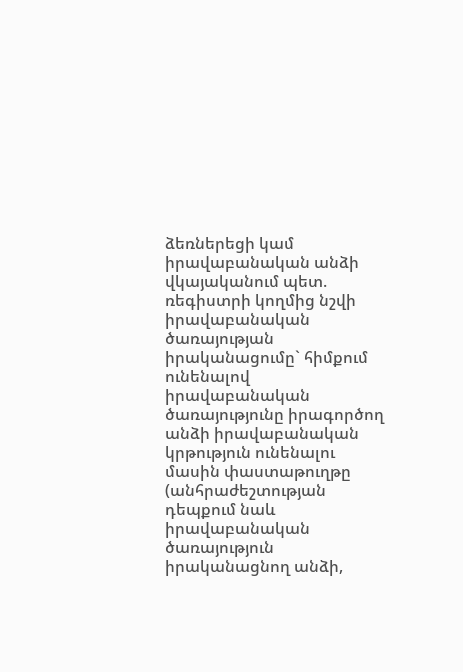ձեռներեցի կամ իրավաբանական անձի վկայականում պետ. ռեգիստրի կողմից նշվի իրավաբանական ծառայության իրականացումը` հիմքում ունենալով իրավաբանական ծառայությունը իրագործող անձի իրավաբանական կրթություն ունենալու մասին փաստաթուղթը (անհրաժեշտության դեպքում նաև իրավաբանական ծառայություն իրականացնող անձի,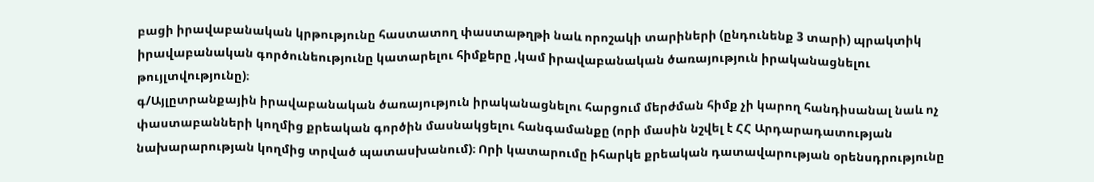բացի իրավաբանական կրթությունը հաստատող փաստաթղթի նաև որոշակի տարիների (ընդունենք 3 տարի) պրակտիկ իրավաբանական գործունեությունը կատարելու հիմքերը ,կամ իրավաբանական ծառայություն իրականացնելու թույլտվությունը)։
գ/Այլըտրանքային իրավաբանական ծառայություն իրականացնելու հարցում մերժման հիմք չի կարող հանդիսանալ նաև ոչ փաստաբանների կողմից քրեական գործին մասնակցելու հանգամանքը (որի մասին նշվել է ՀՀ Արդարադատության նախարարության կողմից տրված պատասխանում)։ Որի կատարումը իհարկե քրեական դատավարության օրենսդրությունը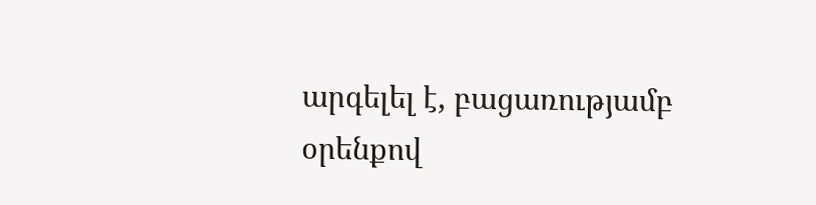արգելել է, բացառությամբ օրենքով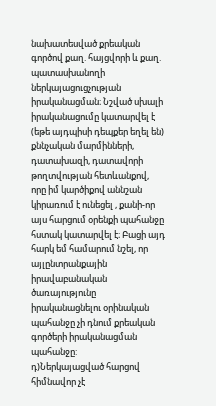նախատեսված քրեական գործով քաղ. հայցվորի և քաղ. պատասխանողի ներկայացուցչության իրականացման։ Նշված սխալի իրականացումը կատարվել է (եթե այդպիսի դեպքեր եղել են) քննչական մարմինների, դատախազի, դատավորի թողտվության հետևանքով, որը իմ կարծիքով աննշան կիրառում է ունեցել , քանի-որ այս հարցում օրենքի պահանջը հստակ կատարվել է։ Բացի այդ հարկ եմ համարում նշել, որ այլընտրանքային իրավաբանական ծառայությունը իրականացնելու օրինական պահանջը չի դնում քրեական գործերի իրականացման պահանջը:
դ)Ներկայացված հարցով հիմնավոր չէ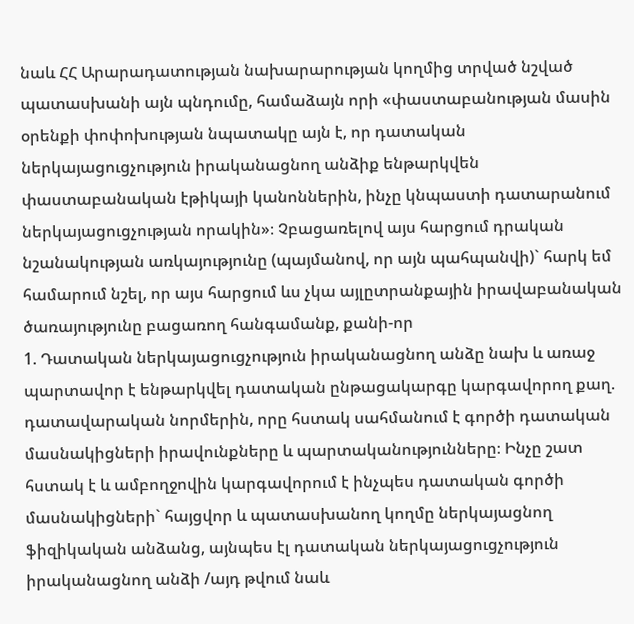նաև ՀՀ Արարադատության նախարարության կողմից տրված նշված պատասխանի այն պնդումը, համաձայն որի «փաստաբանության մասին օրենքի փոփոխության նպատակը այն է, որ դատական ներկայացուցչություն իրականացնող անձիք ենթարկվեն փաստաբանական էթիկայի կանոններին, ինչը կնպաստի դատարանում ներկայացուցչության որակին»։ Չբացառելով այս հարցում դրական նշանակության առկայությունը (պայմանով, որ այն պահպանվի)` հարկ եմ համարում նշել, որ այս հարցում ևս չկա այլըտրանքային իրավաբանական ծառայությունը բացառող հանգամանք, քանի-որ
1. Դատական ներկայացուցչություն իրականացնող անձը նախ և առաջ պարտավոր է ենթարկվել դատական ընթացակարգը կարգավորող քաղ. դատավարական նորմերին, որը հստակ սահմանում է գործի դատական մասնակիցների իրավունքները և պարտականությունները։ Ինչը շատ հստակ է և ամբողջովին կարգավորում է ինչպես դատական գործի մասնակիցների` հայցվոր և պատասխանող կողմը ներկայացնող ֆիզիկական անձանց, այնպես էլ դատական ներկայացուցչություն իրականացնող անձի /այդ թվում նաև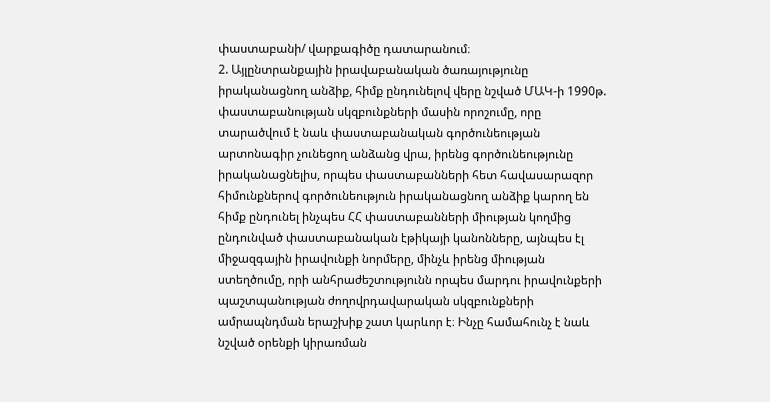փաստաբանի/ վարքագիծը դատարանում։
2. Այլընտրանքային իրավաբանական ծառայությունը իրականացնող անձիք, հիմք ընդունելով վերը նշված ՄԱԿ-ի 1990թ. փաստաբանության սկզբունքների մասին որոշումը, որը տարածվում է նաև փաստաբանական գործունեության արտոնագիր չունեցող անձանց վրա, իրենց գործունեությունը իրականացնելիս, որպես փաստաբանների հետ հավասարազոր հիմունքներով գործունեություն իրականացնող անձիք կարող են հիմք ընդունել ինչպես ՀՀ փաստաբանների միության կողմից ընդունված փաստաբանական էթիկայի կանոնները, այնպես էլ միջազգային իրավունքի նորմերը, մինչև իրենց միության ստեղծումը, որի անհրաժեշտությունն որպես մարդու իրավունքերի պաշտպանության ժողովրդավարական սկզբունքների ամրապնդման երաշխիք շատ կարևոր է։ Ինչը համահունչ է նաև նշված օրենքի կիրառման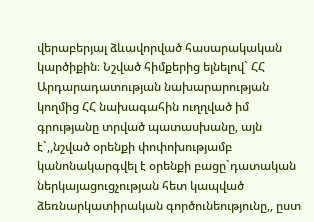վերաբերյալ ձևավորված հասարակական կարծիքին։ Նշված հիմքերից ելնելով` ՀՀ Արդարադատության նախարարության կողմից ՀՀ նախագահին ուղղված իմ գրությանը տրված պատասխանը, այն է`,,նշված օրենքի փոփոխությամբ կանոնակարգվել է օրենքի բացը`դատական ներկայացուցչության հետ կապված ձեռնարկատիրական գործունեությունը,, ըստ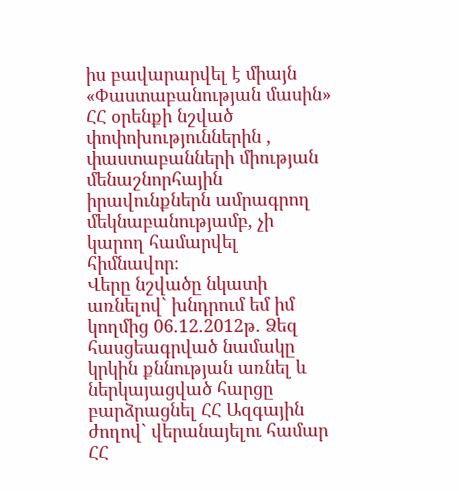իս բավարարվել է միայն «Փաստաբանության մասին» ՀՀ օրենքի նշված փոփոխություններին , փաստաբանների միության մենաշնորհային իրավունքներն ամրագրող մեկնաբանությամբ, չի կարող համարվել հիմնավոր։
Վերը նշվածը նկատի առնելով` խնդրում եմ իմ կողմից 06.12.2012թ. Ձեզ հասցեագրված նամակը կրկին քննության առնել և ներկայացված հարցը բարձրացնել ՀՀ Ազգային ժողով` վերանայելու համար ՀՀ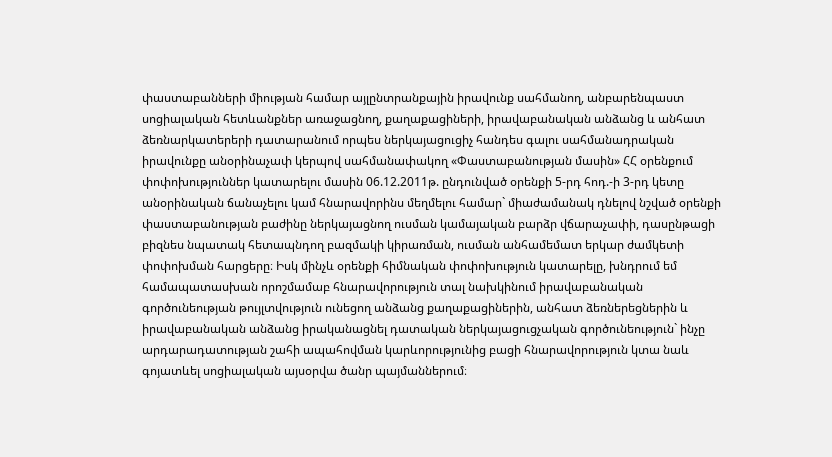փաստաբանների միության համար այլընտրանքային իրավունք սահմանող, անբարենպաստ սոցիալական հետևանքներ առաջացնող, քաղաքացիների, իրավաբանական անձանց և անհատ ձեռնարկատերերի դատարանում որպես ներկայացուցիչ հանդես գալու սահմանադրական իրավունքը անօրինաչափ կերպով սահմանափակող «Փաստաբանության մասին» ՀՀ օրենքում փոփոխություններ կատարելու մասին 06.12.2011թ. ընդունված օրենքի 5-րդ հոդ.-ի 3-րդ կետը անօրինական ճանաչելու կամ հնարավորինս մեղմելու համար` միաժամանակ դնելով նշված օրենքի փաստաբանության բաժինը ներկայացնող ուսման կամայական բարձր վճարաչափի, դասընթացի բիզնես նպատակ հետապնդող բազմակի կիրառման, ուսման անհամեմատ երկար ժամկետի փոփոխման հարցերը։ Իսկ մինչև օրենքի հիմնական փոփոխություն կատարելը, խնդրում եմ համապատասխան որոշմամաբ հնարավորություն տալ նախկինում իրավաբանական գործունեության թույլտվություն ունեցող անձանց քաղաքացիներին, անհատ ձեռներեցներին և իրավաբանական անձանց իրականացնել դատական ներկայացուցչական գործունեություն` ինչը արդարադատության շահի ապահովման կարևորությունից բացի հնարավորություն կտա նաև գոյատևել սոցիալական այսօրվա ծանր պայմաններում։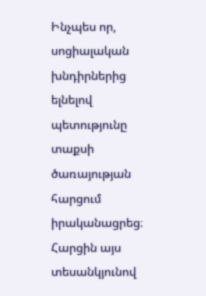Ինչպես որ, սոցիալական խնդիրներից ելնելով պետությունը տաքսի ծառայության հարցում իրականացրեց։ Հարցին այս տեսանկյունով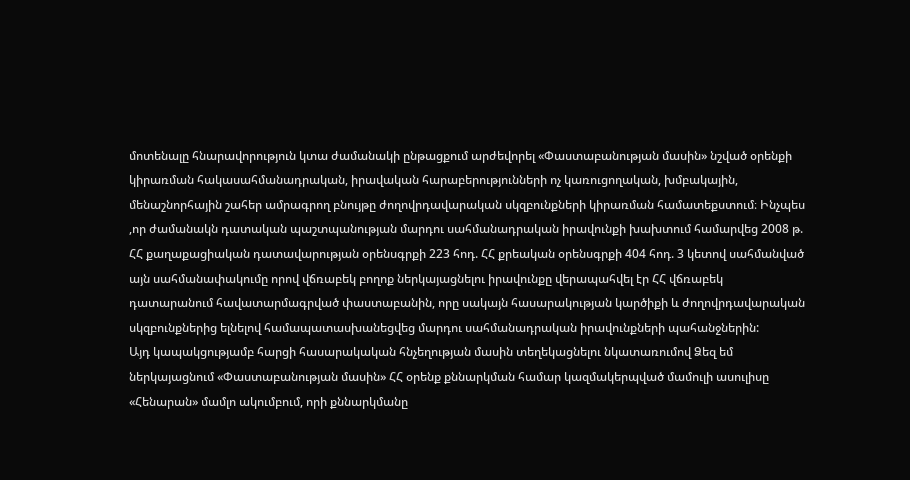մոտենալը հնարավորություն կտա ժամանակի ընթացքում արժեվորել «Փաստաբանության մասին» նշված օրենքի կիրառման հակասահմանադրական, իրավական հարաբերությունների ոչ կառուցողական, խմբակային, մենաշնորհային շահեր ամրագրող բնույթը ժողովրդավարական սկզբունքների կիրառման համատեքստում։ Ինչպես ,որ ժամանակն դատական պաշտպանության մարդու սահմանադրական իրավունքի խախտում համարվեց 2008 թ. ՀՀ քաղաքացիական դատավարության օրենսգրքի 223 հոդ. ՀՀ քրեական օրենսգրքի 404 հոդ. 3 կետով սահմանված այն սահմանափակումը որով վճռաբեկ բողոք ներկայացնելու իրավունքը վերապահվել էր ՀՀ վճռաբեկ դատարանում հավատարմագրված փաստաբանին, որը սակայն հասարակության կարծիքի և ժողովրդավարական սկզբունքներից ելնելով համապատասխանեցվեց մարդու սահմանադրական իրավունքների պահանջներին:
Այդ կապակցությամբ հարցի հասարակական հնչեղության մասին տեղեկացնելու նկատառումով Ձեզ եմ ներկայացնում «Փաստաբանության մասին» ՀՀ օրենք քննարկման համար կազմակերպված մամուլի ասուլիսը «Հենարան» մամլո ակումբում, որի քննարկմանը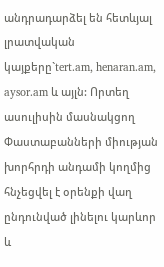անդրադարձել են հետևյալ լրատվական կայքերը`tert.am, henaran.am, aysor.am և այլն: Որտեղ ասուլիսին մասնակցող Փաստաբանների միության խորհրդի անդամի կողմից հնչեցվել է օրենքի վաղ ընդունված լինելու կարևոր և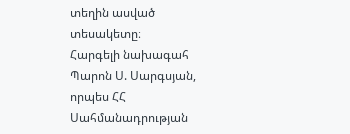տեղին ասված տեսակետը։
Հարգելի նախագահ Պարոն Ս. Սարգսյան, որպես ՀՀ Սահմանադրության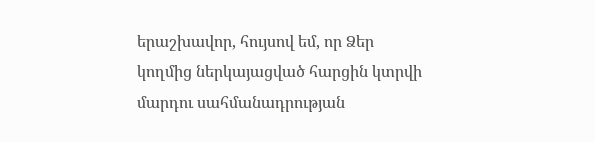երաշխավոր, հույսով եմ, որ Ձեր կողմից ներկայացված հարցին կտրվի մարդու սահմանադրության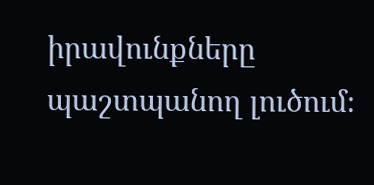իրավունքները պաշտպանող լուծում։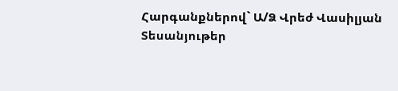Հարգանքներով` Ա/Ձ Վրեժ Վասիլյան
Տեսանյութեր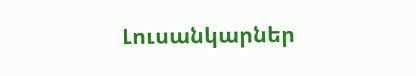Լուսանկարներ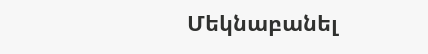Մեկնաբանել